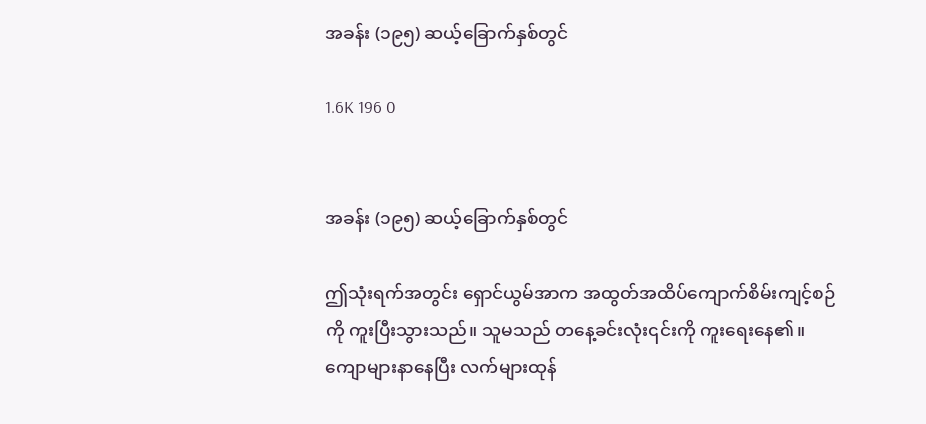အခန်း (၁၉၅) ဆယ့်ခြောက်နှစ်တွင်

1.6K 196 0


အခန်း (၁၉၅) ဆယ့်ခြောက်နှစ်တွင်

ဤသုံးရက်အတွင်း ရှောင်ယွမ်အာက အထွတ်အထိပ်ကျောက်စိမ်းကျင့်စဉ်ကို ကူးပြီးသွားသည်။ သူမသည် တနေ့ခင်းလုံး၎င်းကို ကူးရေးနေ၏။ ကျောများနာနေပြီး လက်များထုန်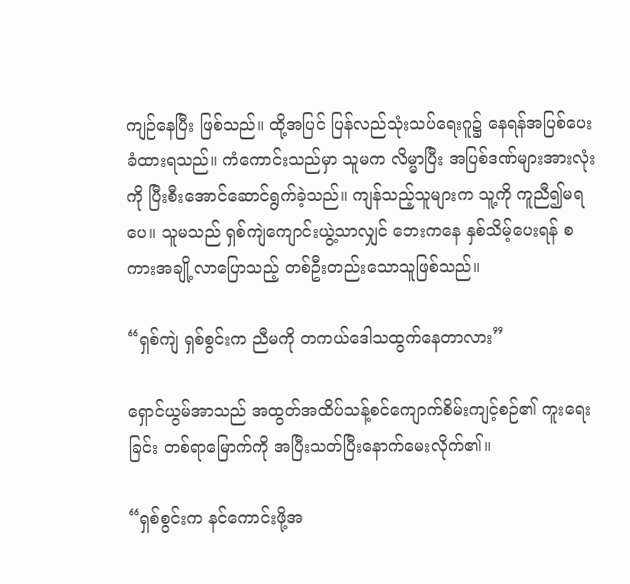ကျဉ်နေပြီး ဖြစ်သည်။ ထို့အပြင် ပြန်လည်သုံးသပ်ရေးဂူ၌ နေရန်အပြစ်ပေးခံထားရသည်။ ကံကောင်းသည်မှာ သူမက လိမ္မာပြီး အပြစ်ဒဏ်များအားလုံးကို ပြီးစီးအောင်ဆောင်ရွက်ခဲ့သည်။ ကျန်သည့်သူများက သူ့ကို ကူညီ၍မရပေ။ သူမသည် ရှစ်ကျဲကျောင်းယွဲ့သာလျှင် ဘေးကနေ နှစ်သိမ့်ပေးရန် စကားအချို့လာပြောသည့် တစ်ဦးတည်းသောသူဖြစ်သည်။

“ရှစ်ကျဲ ရှစ်စွင်းက ညီမကို တကယ်ဒေါသထွက်နေတာလား”

ရှောင်ယွမ်အာသည် အထွတ်အထိပ်သန့်စင်ကျောက်စိမ်းကျင့်စဉ်၏ ကူးရေးခြင်း တစ်ရာမြောက်ကို အပြီးသတ်ပြီးနောက်မေးလိုက်၏။

“ရှစ်စွင်းက နင်ကောင်းဖို့အ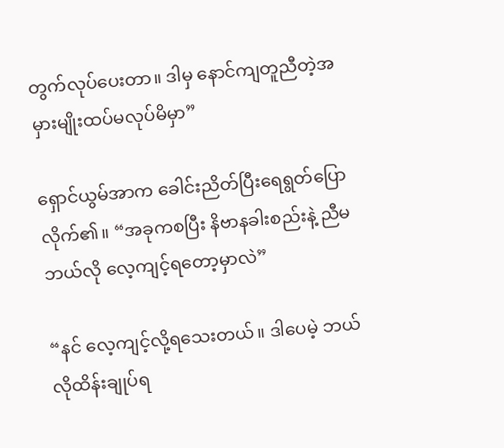တွက်လုပ်ပေးတာ။ ဒါမှ နောင်ကျတူညီတဲ့အမှားမျိုးထပ်မလုပ်မိမှာ”

ရှောင်ယွမ်အာက ခေါင်းညိတ်ပြီးရေရွတ်ပြောလိုက်၏။ “အခုကစပြီး နိဗာနခါးစည်းနဲ့ ညီမဘယ်လို လေ့ကျင့်ရတော့မှာလဲ”

“နင် လေ့ကျင့်လို့ရသေးတယ်။ ဒါပေမဲ့ ဘယ်လိုထိန်းချုပ်ရ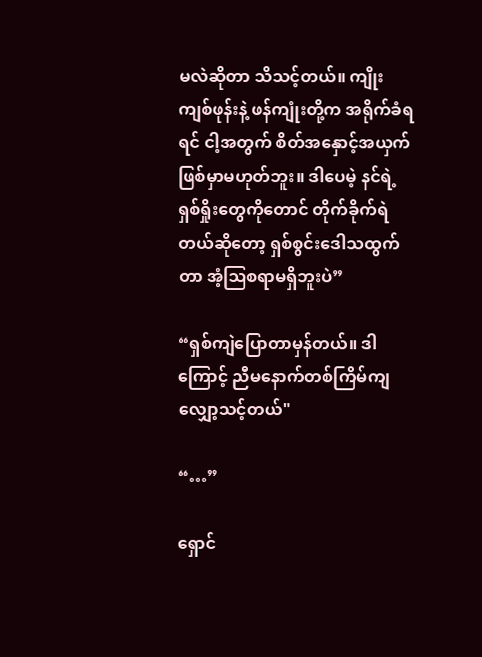မလဲဆိုတာ သိသင့်တယ်။ ကျိုးကျစ်ဖုန်းနဲ့ ဖန်ကျုံးတို့က အရိုက်ခံရရင် ငါ့အတွက် စိတ်အနှောင့်အယှက်ဖြစ်မှာမဟုတ်ဘူး။ ဒါပေမဲ့ နင်ရဲ့ရှစ်ရှိုးတွေကိုတောင် တိုက်ခိုက်ရဲတယ်ဆိုတော့ ရှစ်စွင်းဒေါသထွက်တာ အံ့ဩစရာမရှိဘူးပဲ”

“ရှစ်ကျဲပြောတာမှန်တယ်။ ဒါကြောင့် ညီမနောက်တစ်ကြိမ်ကျ လျှော့သင့်တယ်"

“…”

ရှောင်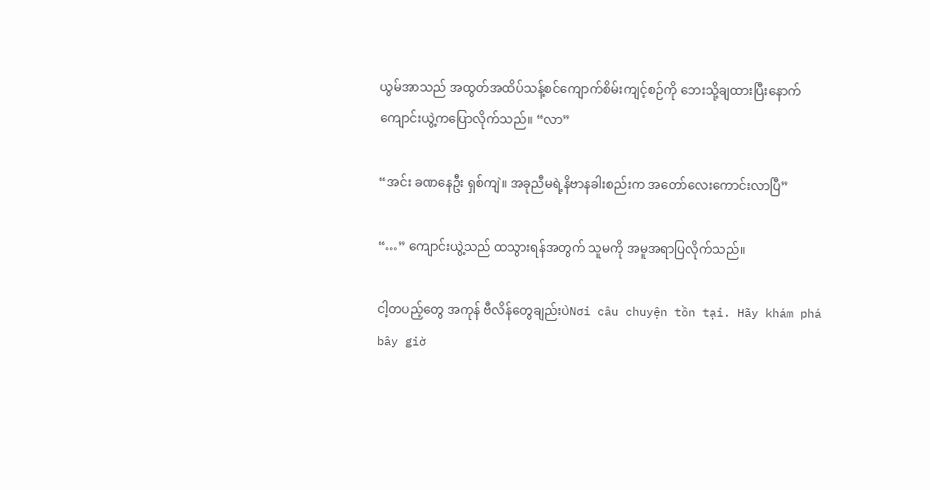ယွမ်အာသည် အထွတ်အထိပ်သန့်စင်ကျောက်စိမ်းကျင့်စဉ်ကို ဘေးသို့ချထားပြီးနောက် ကျောင်းယွဲ့ကပြောလိုက်သည်။ “လာ”

“အင်း ခဏနေဦး ရှစ်ကျဲ။ အခုညီမရဲ့နိဗာနခါးစည်းက အတော်လေးကောင်းလာပြီ”

“…” ကျောင်းယွဲ့သည် ထသွားရန်အတွက် သူမကို အမူအရာပြလိုက်သည်။

ငါ့တပည့်တွေ အကုန် ဗီလိန်တွေချည်းပဲNơi câu chuyện tồn tại. Hãy khám phá bây giờ